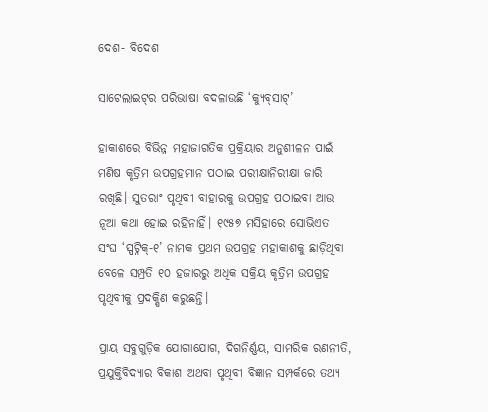ଦେଶ- ବିଦେଶ

ସାଟେଲାଇଟ୍‌ର ପରିଭାଷା ବଦଳାଉଛି ‘କ୍ୟୁବ୍‌ସାଟ୍‌’

ହାକାଶରେ ବିଭିନ୍ନ ମହାଜାଗତିକ ପ୍ରକ୍ରିୟାର ଅନୁଶୀଳନ ପାଇଁ ମଣିଷ କୃତ୍ରିମ ଉପଗ୍ରହମାନ ପଠାଇ ପରୀକ୍ଷାନିରୀକ୍ଷା ଜାରି ରଖିଛି। ସୁତରାଂ ପୃଥିବୀ ବାହାରକୁ ଉପଗ୍ରହ ପଠାଇବା ଆଉ ନୂଆ କଥା ହୋଇ ରହିନାହିଁ। ୧୯୫୭ ମସିହାରେ ସୋଭିଏତ ସଂଘ ‘ସ୍ପଟ୍ନିକ୍-୧’ ନାମକ ପ୍ରଥମ ଉପଗ୍ରହ ମହାକାଶକୁ ଛାଡ଼ିଥିବା ବେଳେ ସମ୍ପ୍ରତି ୧୦ ହଜାରରୁ ଅଧିକ ସକ୍ରିୟ କୃତ୍ରିମ ଉପଗ୍ରହ ପୃଥିବୀକୁ ପ୍ରଦକ୍ଷିଣ କରୁଛନ୍ତି।

ପ୍ରାୟ ସବୁଗୁଡ଼ିକ ଯୋଗାଯୋଗ, ଦିଗନିର୍ଣ୍ଣୟ, ସାମରିକ ରଣନୀତି, ପ୍ରଯୁକ୍ତିବିଦ୍ୟାର ବିକାଶ ଅଥବା ପୃଥିବୀ ବିଜ୍ଞାନ ସମ୍ପର୍କରେ ତଥ୍ୟ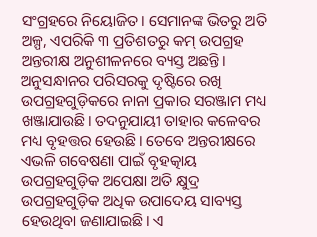ସଂଗ୍ରହରେ ନିୟୋଜିତ। ସେମାନଙ୍କ ଭିତରୁ ଅତି ଅଳ୍ପ, ଏପରିକି ୩ ପ୍ରତିଶତରୁ କମ୍ ଉପଗ୍ରହ ଅନ୍ତରୀକ୍ଷ ଅନୁଶୀଳନରେ ବ୍ୟସ୍ତ ଅଛନ୍ତି। ଅନୁସନ୍ଧାନର ପରିସରକୁ ଦୃଷ୍ଟିରେ ରଖି ଉପଗ୍ରହଗୁଡ଼ିକରେ ନାନା ପ୍ରକାର ସରଞ୍ଜାମ ମଧ୍ୟ ଖଞ୍ଜାଯାଉଛି। ତଦନୁଯାୟୀ ତାହାର କଳେବର ମଧ୍ୟ ବୃହତ୍ତର ହେଉଛି। ତେବେ ଅନ୍ତରୀକ୍ଷରେ ଏଭଳି ଗବେଷଣା ପାଇଁ ବୃହତ୍କାୟ ଉପଗ୍ରହଗୁଡ଼ିକ ଅପେକ୍ଷା ଅତି କ୍ଷୁଦ୍ର ଉପଗ୍ରହଗୁଡ଼ିକ ଅଧିକ ଉପାଦେୟ ସାବ୍ୟସ୍ତ ହେଉଥିବା ଜଣାଯାଇଛି। ଏ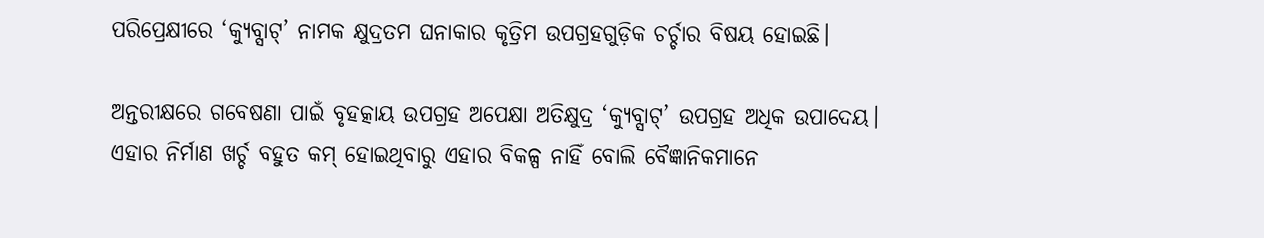ପରିପ୍ରେକ୍ଷୀରେ ‘କ୍ୟୁବ୍ସାଟ୍’ ନାମକ କ୍ଷୁଦ୍ରତମ ଘନାକାର କୃତ୍ରିମ ଉପଗ୍ରହଗୁଡ଼ିକ ଚର୍ଚ୍ଚାର ବିଷୟ ହୋଇଛି।

ଅନ୍ତରୀକ୍ଷରେ ଗବେଷଣା ପାଇଁ ବୃହତ୍କାୟ ଉପଗ୍ରହ ଅପେକ୍ଷା ଅତିକ୍ଷୁଦ୍ର ‘କ୍ୟୁବ୍ସାଟ୍’ ଉପଗ୍ରହ ଅଧିକ ଉପାଦେୟ। ଏହାର ନିର୍ମାଣ ଖର୍ଚ୍ଚ ବହୁତ କମ୍ ହୋଇଥିବାରୁ ଏହାର ବିକଳ୍ପ ନାହିଁ ବୋଲି ବୈଜ୍ଞାନିକମାନେ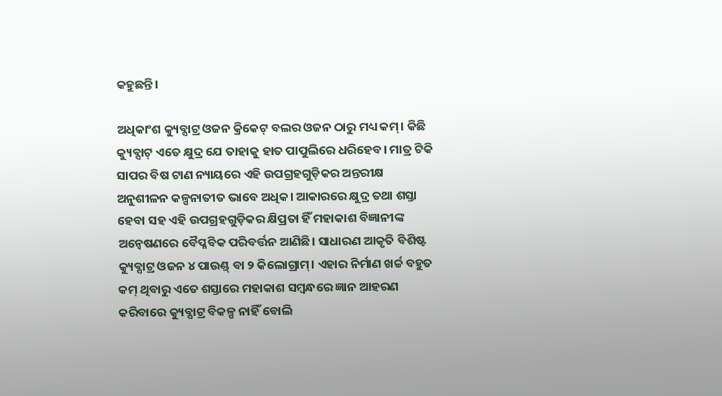କହୁଛନ୍ତି।

ଅଧିକାଂଶ କ୍ୟୁବ୍ସାଟ୍ର ଓଜନ କ୍ରିକେଟ୍ ବଲର ଓଜନ ଠାରୁ ମଧ୍ୟ କମ୍। କିଛି କ୍ୟୁବ୍ସାଟ୍ ଏତେ କ୍ଷୁଦ୍ର ଯେ ତାହାକୁ ହାତ ପାପୁଲିରେ ଧରିହେବ। ମାତ୍ର ଟିକି ସାପର ବିଷ ଟାଣ ନ୍ୟାୟରେ ଏହି ଉପଗ୍ରହଗୁଡ଼ିକର ଅନ୍ତରୀକ୍ଷ ଅନୁଶୀଳନ କଳ୍ପନାତୀତ ଭାବେ ଅଧିକ। ଆକାରରେ କ୍ଷୁଦ୍ର ତଥା ଶସ୍ତା ହେବା ସହ ଏହି ଉପଗ୍ରହଗୁଡ଼ିକର କ୍ଷିପ୍ରତା ହିଁ ମହାକାଶ ବିଜ୍ଞାନୀଙ୍କ ଅନ୍ବେଷଣରେ ବୈପ୍ଳବିକ ପରିବର୍ତ୍ତନ ଆଣିଛି। ସାଧାରଣ ଆକୃତି ବିଶିଷ୍ଟ କ୍ୟୁବ୍ସାଟ୍ର ଓଜନ ୪ ପାଉଣ୍ଡ୍ ବା ୨ କିଲୋଗ୍ରାମ୍। ଏହାର ନିର୍ମାଣ ଖର୍ଚ୍ଚ ବହୁତ କମ୍ ଥିବାରୁ ଏତେ ଶସ୍ତାରେ ମହାକାଶ ସମ୍ବନ୍ଧରେ ଜ୍ଞାନ ଆହରଣ କରିବାରେ କ୍ୟୁବ୍ସାଟ୍ର ବିକଳ୍ପ ନାହିଁ ବୋଲି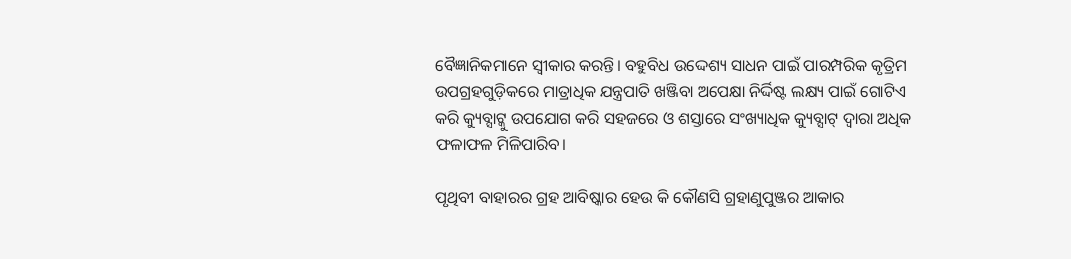ବୈଜ୍ଞାନିକମାନେ ସ୍ବୀକାର କରନ୍ତି। ବହୁବିଧ ଉଦ୍ଦେଶ୍ୟ ସାଧନ ପାଇଁ ପାରମ୍ପରିକ କୃତ୍ରିମ ଉପଗ୍ରହଗୁଡ଼ିକରେ ମାତ୍ରାଧିକ ଯନ୍ତ୍ରପାତି ଖଞ୍ଜିବା ଅପେକ୍ଷା ନିର୍ଦ୍ଦିଷ୍ଟ ଲକ୍ଷ୍ୟ ପାଇଁ ଗୋଟିଏ କରି କ୍ୟୁବ୍ସାଟ୍କୁ ଉପଯୋଗ କରି ସହଜରେ ଓ ଶସ୍ତାରେ ସଂଖ୍ୟାଧିକ କ୍ୟୁବ୍ସାଟ୍ ଦ୍ବାରା ଅଧିକ ଫଳାଫଳ ମିଳିପାରିବ।

ପୃଥିବୀ ବାହାରର ଗ୍ରହ ଆବିଷ୍କାର ହେଉ କି କୌଣସି ଗ୍ରହାଣୁପୁଞ୍ଜର ଆକାର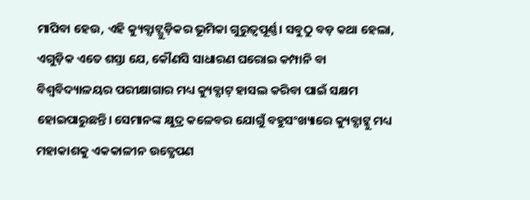ମାପିବା ହେଉ, ଏହି କ୍ୟୁବ୍ସାଟ୍ଗୁଡ଼ିକର ଭୂମିକା ଗୁରୁତ୍ବପୂର୍ଣ୍ଣ। ସବୁଠୁ ବଡ଼ କଥା ହେଲା, ଏଗୁଡ଼ିକ ଏତେ ଶସ୍ତା ଯେ, କୌଣସି ସାଧାରଣ ଘରୋଇ କମ୍ପାନି ବା ବିଶ୍ବବିଦ୍ୟାଳୟର ପରୀକ୍ଷାଗାର ମଧ୍ୟ କ୍ୟୁବ୍ସାଟ୍ ହାସଲ କରିବା ପାଇଁ ସକ୍ଷମ ହୋଇପାରୁଛନ୍ତି। ସେମାନଙ୍କ କ୍ଷୁଦ୍ର କଳେବର ଯୋଗୁଁ ବହୁସଂଖ୍ୟାରେ କ୍ୟୁବ୍ସାଟ୍କୁ ମଧ୍ୟ ମହାକାଶକୁ ଏକକାଳୀନ ଉତ୍କ୍ଷେପଣ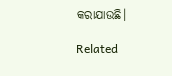କରାଯାଉଛି।

Related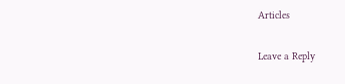Articles

Leave a Reply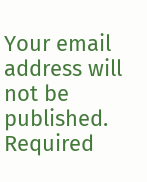Your email address will not be published. Required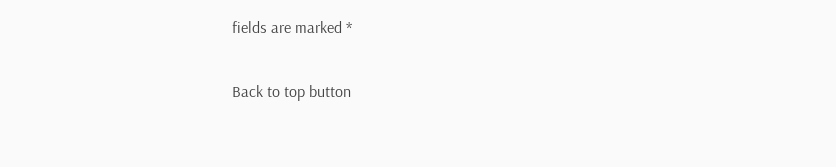fields are marked *

Back to top button